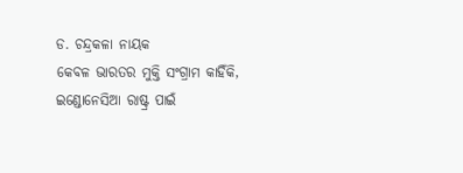ଡ. ଚନ୍ଦ୍ରକଳା ନାୟକ
କେବଳ ଭାରତର ମୁକ୍ତି ସଂଗ୍ରାମ କାହିଁକି, ଇଣ୍ଡୋନେସିଆ ରାଷ୍ଟ୍ର ପାଇଁ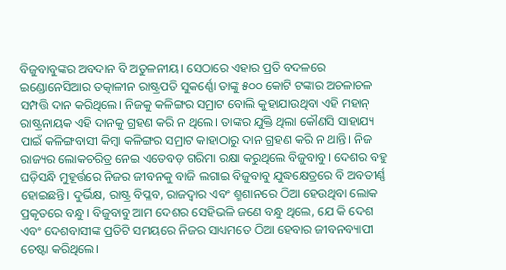ବିଜୁବାବୁଙ୍କର ଅବଦାନ ବି ଅତୁଳନୀୟ। ସେଠାରେ ଏହାର ପ୍ରତି ବଦଳରେ ଇଣ୍ଡୋନେସିଆର ତତ୍କାଳୀନ ରାଷ୍ଟ୍ରପତି ସୁକର୍ଣ୍ଣୋ ତାଙ୍କୁ ୫୦୦ କୋଟି ଟଙ୍କାର ଅଚଳାଚଳ ସମ୍ପତ୍ତି ଦାନ କରିଥିଲେ। ନିଜକୁ କଳିଙ୍ଗର ସମ୍ରାଟ ବୋଲି କୁହାଯାଉଥିବା ଏହି ମହାନ୍ ରାଷ୍ଟ୍ରନାୟକ ଏହି ଦାନକୁ ଗ୍ରହଣ କରି ନ ଥିଲେ। ତାଙ୍କର ଯୁକ୍ତି ଥିଲା କୌଣସି ସାହାଯ୍ୟ ପାଇଁ କଳିଙ୍ଗବାସୀ କିମ୍ବା କଳିଙ୍ଗର ସମ୍ରାଟ କାହାଠାରୁ ଦାନ ଗ୍ରହଣ କରି ନ ଥାନ୍ତି। ନିଜ ରାଜ୍ୟର ଲୋକଚରିତ୍ର ନେଇ ଏତେବଡ଼ ଗରିମା ରକ୍ଷା କରୁଥିଲେ ବିଜୁବାବୁ। ଦେଶର ବହୁ ଘଡ଼ିସନ୍ଧି ମୁହୂର୍ତ୍ତରେ ନିଜର ଜୀବନକୁ ବାଜି ଲଗାଇ ବିଜୁବାବୁ ଯୁଦ୍ଧକ୍ଷେତ୍ରରେ ବି ଅବତୀର୍ଣ୍ଣ ହୋଇଛନ୍ତି। ଦୁର୍ଭିକ୍ଷ, ରାଷ୍ଟ୍ର ବିପ୍ଳବ, ରାଜଦ୍ୱାର ଏବଂ ଶ୍ମଶାନରେ ଠିଆ ହେଉଥିବା ଲୋକ ପ୍ରକୃତରେ ବନ୍ଧୁ। ବିଜୁବାବୁ ଆମ ଦେଶର ସେହିଭଳି ଜଣେ ବନ୍ଧୁ ଥିଲେ, ଯେ କି ଦେଶ ଏବଂ ଦେଶବାସୀଙ୍କ ପ୍ରତିଟି ସମୟରେ ନିଜର ସାଧ୍ୟମତେ ଠିଆ ହେବାର ଜୀବନବ୍ୟାପୀ ଚେଷ୍ଟା କରିଥିଲେ।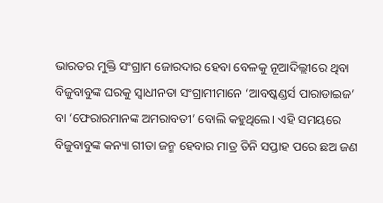ଭାରତର ମୁକ୍ତି ସଂଗ୍ରାମ ଜୋରଦାର ହେବା ବେଳକୁ ନୂଆଦିଲ୍ଲୀରେ ଥିବା ବିଜୁବାବୁଙ୍କ ଘରକୁ ସ୍ବାଧୀନତା ସଂଗ୍ରାମୀମାନେ ‘ଆବଷ୍କଣ୍ଡର୍ସ ପାରାଡାଇଜ’ ବା ‘ଫେରାରମାନଙ୍କ ଅମରାବତୀ’ ବୋଲି କହୁଥିଲେ। ଏହି ସମୟରେ ବିଜୁବାବୁଙ୍କ କନ୍ୟା ଗୀତା ଜନ୍ମ ହେବାର ମାତ୍ର ତିନି ସପ୍ତାହ ପରେ ଛଅ ଜଣ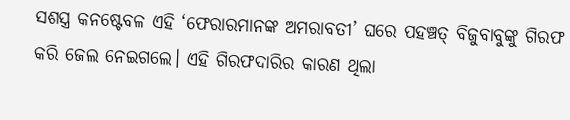ସଶସ୍ତ୍ର କନଷ୍ଟେବଳ ଏହି ‘ଫେରାରମାନଙ୍କ ଅମରାବତୀ’ ଘରେ ପହଞ୍ଚତ୍ ବିଜୁବାବୁଙ୍କୁ ଗିରଫ କରି ଜେଲ ନେଇଗଲେ। ଏହି ଗିରଫଦାରିର କାରଣ ଥିଲା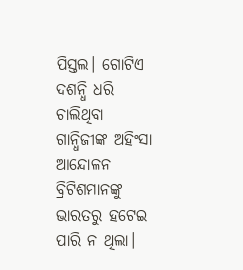ପିସ୍ତଲ। ଗୋଟିଏ ଦଶନ୍ଧି ଧରି ଚାଲିଥିବା ଗାନ୍ଧିଜୀଙ୍କ ଅହିଂସା ଆନ୍ଦୋଳନ ବ୍ରିଟିଶମାନଙ୍କୁ ଭାରତରୁ ହଟେଇ ପାରି ନ ଥିଲା।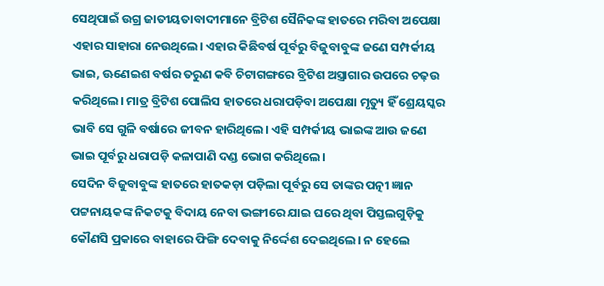ସେଥିପାଇଁ ଉଗ୍ର ଜାତୀୟତାବାଦୀମାନେ ବ୍ରିଟିଶ ସୈନିକଙ୍କ ହାତରେ ମରିବା ଅପେକ୍ଷା ଏହାର ସାହାରା ନେଉଥିଲେ। ଏହାର କିଛିବର୍ଷ ପୂର୍ବରୁ ବିଜୁବାବୁଙ୍କ ଜଣେ ସମ୍ପର୍କୀୟ ଭାଇ, ଊଣେଇଶ ବର୍ଷର ତରୁଣ କବି ଚିଟାଗଙ୍ଗରେ ବ୍ରିଟିଶ ଅସ୍ତ୍ରାଗାର ଉପରେ ଚଢ଼ଉ କରିଥିଲେ। ମାତ୍ର ବ୍ରିଟିଶ ପୋଲିସ ହାତରେ ଧରାପଡ଼ିବା ଅପେକ୍ଷା ମୃତ୍ୟୁ ହିଁ ଶ୍ରେୟସ୍କର ଭାବି ସେ ଗୁଳି ବର୍ଷାରେ ଜୀବନ ହାରିଥିଲେ। ଏହି ସମ୍ପର୍କୀୟ ଭାଇଙ୍କ ଆଉ ଜଣେ ଭାଇ ପୂର୍ବରୁ ଧରାପଡ଼ି କଳାପାଣି ଦଣ୍ଡ ଭୋଗ କରିଥିଲେ।
ସେଦିନ ବିଜୁବାବୁଙ୍କ ହାତରେ ହାତକଡ଼ା ପଡ଼ିଲା ପୂର୍ବରୁ ସେ ତାଙ୍କର ପତ୍ନୀ ଜ୍ଞାନ ପଟ୍ଟନାୟକଙ୍କ ନିକଟକୁ ବିଦାୟ ନେବା ଭଙ୍ଗୀରେ ଯାଇ ଘରେ ଥିବା ପିସ୍ତଲଗୁଡ଼ିକୁ କୌଣସି ପ୍ରକାରେ ବାହାରେ ଫିଙ୍ଗି ଦେବାକୁ ନିର୍ଦ୍ଦେଶ ଦେଇଥିଲେ। ନ ହେଲେ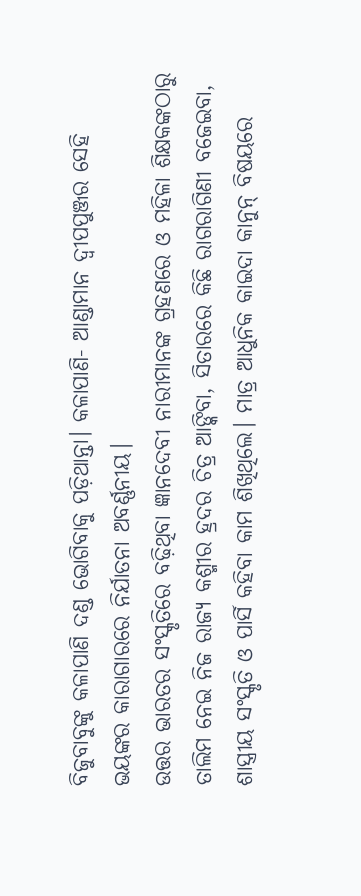ବିଜୁବାବୁଙ୍କୁ କଳାପାଣି ଦଣ୍ଡ ଭୋଗିବାକୁ ପଡ଼ିଥାନ୍ତା। କଳାପାଣି- ଆଣ୍ଡାମାନ ଦ୍ୱୀପପୁଞ୍ଜର ସେହି ଭୟଙ୍କର କାରାଗାରରେ ନିର୍ଯାତନା ଅବର୍ଣ୍ଣନୀୟ।
ଉତ୍ତର ଭାରତର ସଂସ୍କୃତିରେ ବଢ଼ିଥିବା ଜ୍ଞାନଦେବୀ ନାରୀମାନଙ୍କ ଗ୍ରହଣରେ ଓ ମହିଳା ଶିକ୍ଷକଙ୍କଠାରୁ ତାଲିମ ନେଇ ନିଜ ରାଜ୍ୟ କଶ୍ମୀର ହ୍ରଦର ଚିତ୍ର ଆଙ୍କିବା, ସିତାରରେ କିଛି ରାଗରାଗିଣୀ ବଜେଇବା, ଶାସ୍ତ୍ରୀୟ ସଂସ୍କୃତି ଓ ପାର୍ସି କହିବା କାମ ଶିଖିଥିଲେ। ମାତ୍ର ଆଧୁନିକ କାଇଦା କାନୁନ୍ ବିଷୟରେ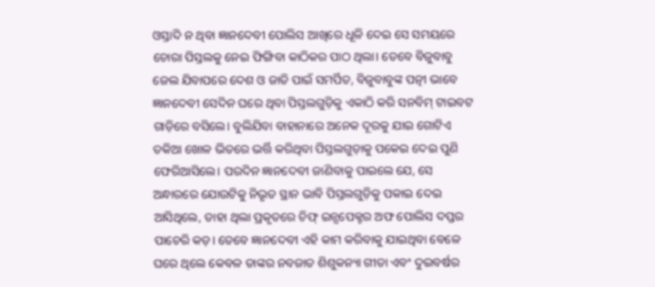ଓସ୍ତାଦି ନ ଥିବା ଜ୍ଞାନଦେବୀ ପୋଲିସ ଆଖିରେ ଧୂଳି ଦେଇ ସେ ସମୟରେ ଚୋରା ପିସ୍ତଲକୁ ନେଇ ଫିଙ୍ଗିବା କାଠିକର ପାଠ ଥିଲା। ତେବେ ବିଜୁବାବୁ ଜେଲ ଯିବାପରେ ଦେଶ ଓ ଜାତି ପାଇଁ ସମର୍ପିତ, ବିଜୁବାବୁଙ୍କ ପତ୍ନୀ ଭାବେ ଜ୍ଞାନଦେବୀ ସେଦିନ ଘରେ ଥିବା ପିସ୍ତଲଗୁଡ଼ିକୁ ଏକାଠି କରି ସନବିମ୍ ଟାଇବଟ ଗାଡ଼ିରେ ବସିଲେ। ବୁଲିଯିବା ବାହାନାରେ ଅନେକ ଦୂରକୁ ଯାଇ ଗୋଟିଏ ତକିଆ ଖୋଳ ଭିତରେ ଭର୍ତ୍ତି କରିଥିବା ପିସ୍ତଲଗୁଡ଼ାକୁ ପକେଇ ଦେଇ ପୁଣି ଫେରିଆସିଲେ। ପରଦିନ ଜ୍ଞାନଦେବୀ ଜାଣିବାକୁ ପାଇଲେ ଯେ, ସେ ଅନ୍ଧାରରେ ଯୋଉଟିକୁ ନିଭୃତ ସ୍ଥାନ ଭାବି ପିସ୍ତଲଗୁଡ଼ିକୁ ପକାଇ ଦେଇ ଆସିଥିଲେ, ତାହା ଥିଲା ପ୍ରକୃତରେ ଚିଫ୍ ଇନ୍ସପେକ୍ଟର ଅଫ ପୋଲିସ ଦପ୍ତର ପାଚେରି କଡ଼। ତେବେ ଜ୍ଞାନଦେବୀ ଏହି କାମ କରିବାକୁ ଯାଇଥିବା ବେଳେ ଘରେ ଥିଲେ କେବଳ ତାଙ୍କର ନବଜାତ ଶିଶୁକନ୍ୟା ଗୀତା ଏବଂ ଦୁଇବର୍ଷର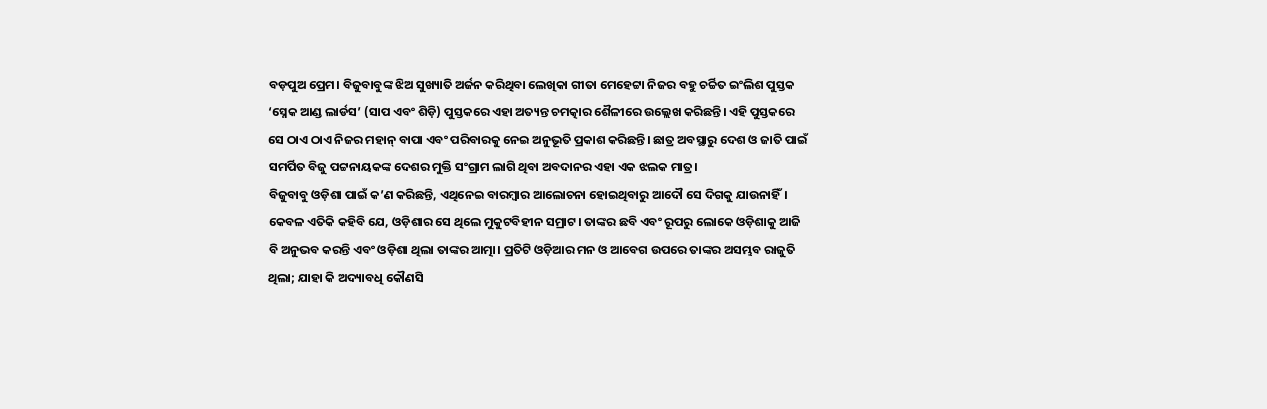ବଡ଼ପୁଅ ପ୍ରେମ। ବିଜୁବାବୁଙ୍କ ଝିଅ ସୁଖ୍ୟାତି ଅର୍ଜନ କରିଥିବା ଲେଖିକା ଗୀତା ମେହେଟ୍ଟା ନିଜର ବହୁ ଚର୍ଚ୍ଚିତ ଇଂଲିଶ ପୁସ୍ତକ ‘ସ୍ନେକ ଆଣ୍ଡ ଲାର୍ଡସ’ (ସାପ ଏବଂ ଶିଡ଼ି) ପୁସ୍ତକରେ ଏହା ଅତ୍ୟନ୍ତ ଚମତ୍କାର ଶୈଳୀରେ ଉଲ୍ଲେଖ କରିଛନ୍ତି। ଏହି ପୁସ୍ତକରେ ସେ ଠାଏ ଠାଏ ନିଜର ମହାନ୍ ବାପା ଏବଂ ପରିବାରକୁ ନେଇ ଅନୁଭୂତି ପ୍ରକାଶ କରିଛନ୍ତି। ଛାତ୍ର ଅବସ୍ଥାରୁ ଦେଶ ଓ ଜାତି ପାଇଁ ସମର୍ପିତ ବିଜୁ ପଟ୍ଟନାୟକଙ୍କ ଦେଶର ମୁକ୍ତି ସଂଗ୍ରାମ ଲାଗି ଥିବା ଅବଦାନର ଏହା ଏକ ଝଲକ ମାତ୍ର।
ବିଜୁବାବୁ ଓଡ଼ିଶା ପାଇଁ କ’ଣ କରିଛନ୍ତି, ଏଥିନେଇ ବାରମ୍ବାର ଆଲୋଚନା ହୋଇଥିବାରୁ ଆଦୌ ସେ ଦିଗକୁ ଯାଉନାହିଁ। କେବଳ ଏତିକି କହିବି ଯେ, ଓଡ଼ିଶାର ସେ ଥିଲେ ମୁକୁଟବିହୀନ ସମ୍ରାଟ। ତାଙ୍କର ଛବି ଏବଂ ରୂପରୁ ଲୋକେ ଓଡ଼ିଶାକୁ ଆଜି ବି ଅନୁଭବ କରନ୍ତି ଏବଂ ଓଡ଼ିଶା ଥିଲା ତାଙ୍କର ଆତ୍ମା। ପ୍ରତିଟି ଓଡ଼ିଆର ମନ ଓ ଆବେଗ ଉପରେ ତାଙ୍କର ଅସମ୍ଭବ ରାଜୁତି ଥିଲା; ଯାହା କି ଅଦ୍ୟାବଧି କୌଣସି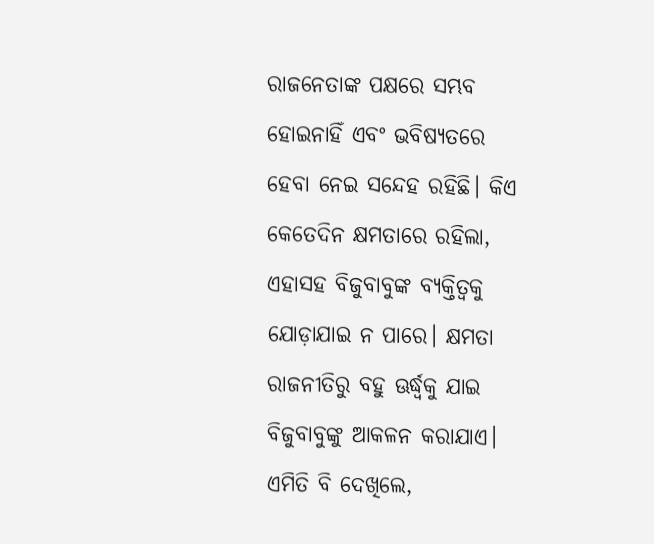ରାଜନେତାଙ୍କ ପକ୍ଷରେ ସମ୍ଭବ ହୋଇନାହିଁ ଏବଂ ଭବିଷ୍ୟତରେ ହେବା ନେଇ ସନ୍ଦେହ ରହିଛି। କିଏ କେତେଦିନ କ୍ଷମତାରେ ରହିଲା, ଏହାସହ ବିଜୁବାବୁଙ୍କ ବ୍ୟକ୍ତିତ୍ୱକୁ ଯୋଡ଼ାଯାଇ ନ ପାରେ। କ୍ଷମତା ରାଜନୀତିରୁ ବହୁ ଊର୍ଦ୍ଧ୍ୱକୁ ଯାଇ ବିଜୁବାବୁଙ୍କୁ ଆକଳନ କରାଯାଏ।
ଏମିତି ବି ଦେଖିଲେ,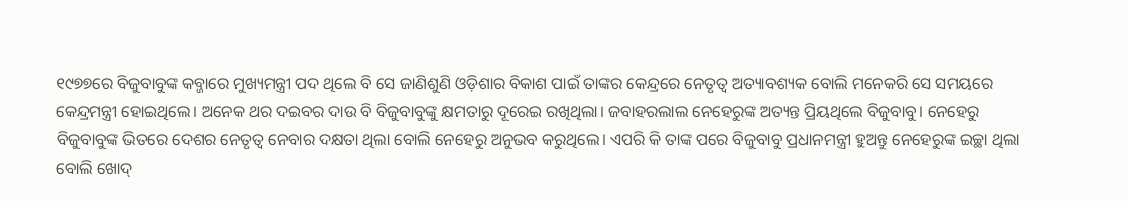୧୯୭୭ରେ ବିଜୁବାବୁଙ୍କ କବ୍ଜାରେ ମୁଖ୍ୟମନ୍ତ୍ରୀ ପଦ ଥିଲେ ବି ସେ ଜାଣିଶୁଣି ଓଡ଼ିଶାର ବିକାଶ ପାଇଁ ତାଙ୍କର କେନ୍ଦ୍ରରେ ନେତୃତ୍ୱ ଅତ୍ୟାବଶ୍ୟକ ବୋଲି ମନେକରି ସେ ସମୟରେ କେନ୍ଦ୍ରମନ୍ତ୍ରୀ ହୋଇଥିଲେ। ଅନେକ ଥର ଦଇବର ଦାଉ ବି ବିଜୁବାବୁଙ୍କୁ କ୍ଷମତାରୁ ଦୂରେଇ ରଖିଥିଲା। ଜବାହରଲାଲ ନେହେରୁଙ୍କ ଅତ୍ୟନ୍ତ ପ୍ରିୟଥିଲେ ବିଜୁବାବୁ। ନେହେରୁ ବିଜୁବାବୁଙ୍କ ଭିତରେ ଦେଶର ନେତୃତ୍ୱ ନେବାର ଦକ୍ଷତା ଥିଲା ବୋଲି ନେହେରୁ ଅନୁଭବ କରୁଥିଲେ। ଏପରି କି ତାଙ୍କ ପରେ ବିଜୁବାବୁ ପ୍ରଧାନମନ୍ତ୍ରୀ ହୁଅନ୍ତୁ ନେହେରୁଙ୍କ ଇଚ୍ଛା ଥିଲା ବୋଲି ଖୋଦ୍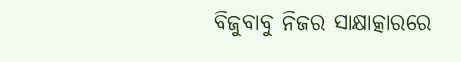ବିଜୁବାବୁ ନିଜର ସାକ୍ଷାତ୍କାରରେ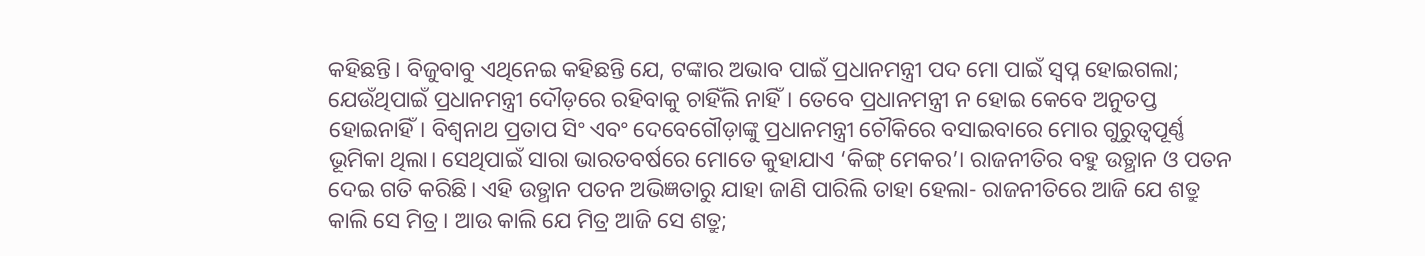କହିଛନ୍ତି। ବିଜୁବାବୁ ଏଥିନେଇ କହିଛନ୍ତି ଯେ, ଟଙ୍କାର ଅଭାବ ପାଇଁ ପ୍ରଧାନମନ୍ତ୍ରୀ ପଦ ମୋ ପାଇଁ ସ୍ବପ୍ନ ହୋଇଗଲା; ଯେଉଁଥିପାଇଁ ପ୍ରଧାନମନ୍ତ୍ରୀ ଦୌଡ଼ରେ ରହିବାକୁ ଚାହିଁଲି ନାହିଁ। ତେବେ ପ୍ରଧାନମନ୍ତ୍ରୀ ନ ହୋଇ କେବେ ଅନୁତପ୍ତ ହୋଇନାହିଁ। ବିଶ୍ୱନାଥ ପ୍ରତାପ ସିଂ ଏବଂ ଦେବେଗୌଡ଼ାଙ୍କୁ ପ୍ରଧାନମନ୍ତ୍ରୀ ଚୌକିରେ ବସାଇବାରେ ମୋର ଗୁରୁତ୍ୱପୂର୍ଣ୍ଣ ଭୂମିକା ଥିଲା। ସେଥିପାଇଁ ସାରା ଭାରତବର୍ଷରେ ମୋତେ କୁହାଯାଏ ‘କିଙ୍ଗ୍ ମେକର’। ରାଜନୀତିର ବହୁ ଉତ୍ଥାନ ଓ ପତନ ଦେଇ ଗତି କରିଛି। ଏହି ଉତ୍ଥାନ ପତନ ଅଭିଜ୍ଞତାରୁ ଯାହା ଜାଣି ପାରିଲି ତାହା ହେଲା- ରାଜନୀତିରେ ଆଜି ଯେ ଶତ୍ରୁ କାଲି ସେ ମିତ୍ର। ଆଉ କାଲି ଯେ ମିତ୍ର ଆଜି ସେ ଶତ୍ରୁ;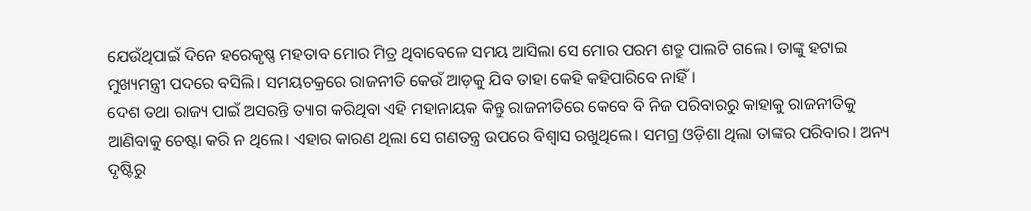ଯେଉଁଥିପାଇଁ ଦିନେ ହରେକୃଷ୍ଣ ମହତାବ ମୋର ମିତ୍ର ଥିବାବେଳେ ସମୟ ଆସିଲା ସେ ମୋର ପରମ ଶତ୍ରୁ ପାଲଟି ଗଲେ। ତାଙ୍କୁ ହଟାଇ ମୁଖ୍ୟମନ୍ତ୍ରୀ ପଦରେ ବସିଲି। ସମୟଚକ୍ରରେ ରାଜନୀତି କେଉଁ ଆଡ଼କୁ ଯିବ ତାହା କେହି କହିପାରିବେ ନାହିଁ।
ଦେଶ ତଥା ରାଜ୍ୟ ପାଇଁ ଅସରନ୍ତି ତ୍ୟାଗ କରିଥିବା ଏହି ମହାନାୟକ କିନ୍ତୁ ରାଜନୀତିରେ କେବେ ବି ନିଜ ପରିବାରରୁ କାହାକୁ ରାଜନୀତିକୁ ଆଣିବାକୁ ଚେଷ୍ଟା କରି ନ ଥିଲେ। ଏହାର କାରଣ ଥିଲା ସେ ଗଣତନ୍ତ୍ର ଉପରେ ବିଶ୍ୱାସ ରଖୁଥିଲେ। ସମଗ୍ର ଓଡ଼ିଶା ଥିଲା ତାଙ୍କର ପରିବାର। ଅନ୍ୟ ଦୃଷ୍ଟିରୁ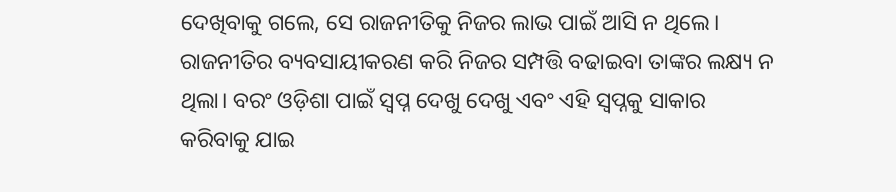ଦେଖିବାକୁ ଗଲେ, ସେ ରାଜନୀତିକୁ ନିଜର ଲାଭ ପାଇଁ ଆସି ନ ଥିଲେ। ରାଜନୀତିର ବ୍ୟବସାୟୀକରଣ କରି ନିଜର ସମ୍ପତ୍ତି ବଢାଇବା ତାଙ୍କର ଲକ୍ଷ୍ୟ ନ ଥିଲା। ବରଂ ଓଡ଼ିଶା ପାଇଁ ସ୍ବପ୍ନ ଦେଖୁ ଦେଖୁ ଏବଂ ଏହି ସ୍ବପ୍ନକୁ ସାକାର କରିବାକୁ ଯାଇ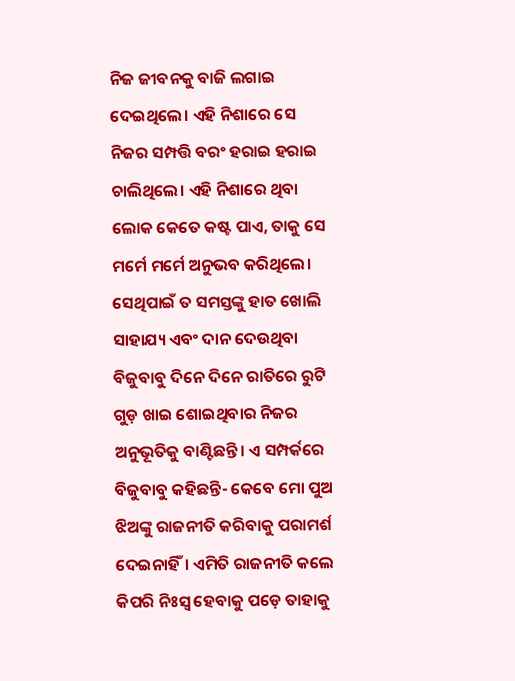ନିଜ ଜୀବନକୁ ବାଜି ଲଗାଇ ଦେଇଥିଲେ। ଏହି ନିଶାରେ ସେ ନିଜର ସମ୍ପତ୍ତି ବରଂ ହରାଇ ହରାଇ ଚାଲିଥିଲେ। ଏହି ନିଶାରେ ଥିବା ଲୋକ କେତେ କଷ୍ଟ ପାଏ, ତାକୁ ସେ ମର୍ମେ ମର୍ମେ ଅନୁଭବ କରିଥିଲେ। ସେଥିପାଇଁ ତ ସମସ୍ତଙ୍କୁ ହାତ ଖୋଲି ସାହାଯ୍ୟ ଏବଂ ଦାନ ଦେଉଥିବା ବିଜୁବାବୁ ଦିନେ ଦିନେ ରାତିରେ ରୁଟି ଗୁଡ଼ ଖାଇ ଶୋଇଥିବାର ନିଜର ଅନୁଭୂତିକୁ ବାଣ୍ଟିଛନ୍ତି। ଏ ସମ୍ପର୍କରେ ବିଜୁବାବୁ କହିଛନ୍ତି- କେବେ ମୋ ପୁଅ ଝିଅଙ୍କୁ ରାଜନୀତି କରିବାକୁ ପରାମର୍ଶ ଦେଇନାହିଁ। ଏମିତି ରାଜନୀତି କଲେ କିପରି ନିଃସ୍ବ ହେବାକୁ ପଡ଼େ ତାହାକୁ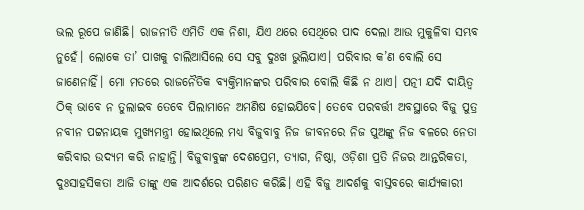ଭଲ ରୂପେ ଜାଣିଛି। ରାଜନୀତି ଏମିତି ଏକ ନିଶା, ଯିଏ ଥରେ ସେଥିରେ ପାଦ ଦେଲା ଆଉ ମୁକୁଳିବା ସମ୍ଭବ ନୁହେଁ। ଲୋକେ ତା’ ପାଖକୁ ଚାଲିଆସିଲେ ସେ ସବୁ ଦୁଃଖ ଭୁଲିଯାଏ। ପରିବାର କ’ଣ ବୋଲି ସେ ଜାଣେନାହିଁ। ମୋ ମତରେ ରାଜନୈତିକ ବ୍ୟକ୍ତିମାନଙ୍କର ପରିବାର ବୋଲି କିଛି ନ ଥାଏ। ପତ୍ନୀ ଯଦି ଦାୟିତ୍ୱ ଠିକ୍ ଭାବେ ନ ତୁଲାଇବ ତେବେ ପିଲାମାନେ ଅମଣିଷ ହୋଇଯିବେ। ତେବେ ପରବର୍ତ୍ତୀ ଅବସ୍ଥାରେ ବିଜୁ ପୁତ୍ର ନବୀନ ପଟ୍ଟନାୟକ ମୁଖ୍ୟମନ୍ତ୍ରୀ ହୋଇଥିଲେ ମଧ୍ୟ ବିଜୁବାବୁ ନିଜ ଜୀବନରେ ନିଜ ପୁଅଙ୍କୁ ନିଜ ବଳରେ ନେତା କରିବାର ଉଦ୍ୟମ କରି ନାହାନ୍ତି। ବିଜୁବାବୁଙ୍କ ଦେଶପ୍ରେମ, ତ୍ୟାଗ, ନିଷ୍ଠା, ଓଡ଼ିଶା ପ୍ରତି ନିଜର ଆନ୍ତରିକତା, ଦୁଃସାହସିକତା ଆଜି ତାଙ୍କୁ ଏକ ଆଦର୍ଶରେ ପରିଣତ କରିଛି। ଏହି ବିଜୁ ଆଦର୍ଶକୁ ବାସ୍ତବରେ କାର୍ଯ୍ୟକାରୀ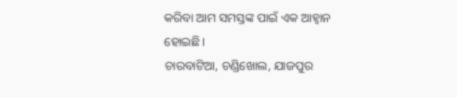କରିବା ଆମ ସମସ୍ତଙ୍କ ପାଇଁ ଏକ ଆହ୍ବାନ ହୋଇଛି।
ଚାରବାଟିଆ, ଚଣ୍ଡିଖୋଲ, ଯାଜପୁର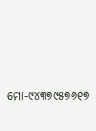ମୋ-୯୪୩୭୯୫୭୬୧୭